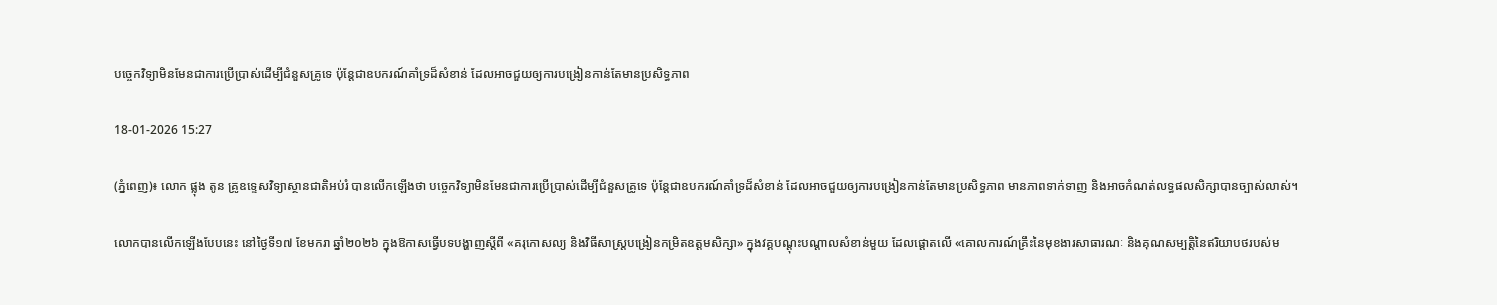បច្ចេកវិទ្យាមិនមែនជាការប្រើប្រាស់ដើម្បីជំនួសគ្រូទេ ប៉ុន្តែជាឧបករណ៍គាំទ្រដ៏សំខាន់ ដែលអាចជួយឲ្យការបង្រៀនកាន់តែមានប្រសិទ្ធភាព

18-01-2026 15:27

(ភ្នំពេញ)៖ លោក ផ្លុង តូន គ្រូឧទ្ទេសវិទ្យាស្ថានជាតិអប់រំ បានលើកឡើងថា បច្ចេកវិទ្យាមិនមែនជាការប្រើប្រាស់ដើម្បីជំនួសគ្រូទេ ប៉ុន្តែជាឧបករណ៍គាំទ្រដ៏សំខាន់ ដែលអាចជួយឲ្យការបង្រៀនកាន់តែមានប្រសិទ្ធភាព មានភាពទាក់ទាញ និងអាចកំណត់លទ្ធផលសិក្សាបានច្បាស់លាស់។

លោកបានលើកឡើងបែបនេះ នៅថ្ងៃទី១៧ ខែមករា ឆ្នាំ២០២៦ ក្នុងឱកាសធ្វើបទបង្ហាញស្តីពី «គរុកោសល្យ និងវិធីសាស្រ្តបង្រៀនកម្រិតឧត្តមសិក្សា» ក្នុងវគ្គបណ្តុះបណ្តាលសំខាន់មួយ ដែលផ្តោតលើ «គោលការណ៍គ្រឹះនៃមុខងារសាធារណៈ និងគុណសម្បត្តិនៃឥរិយាបថរបស់ម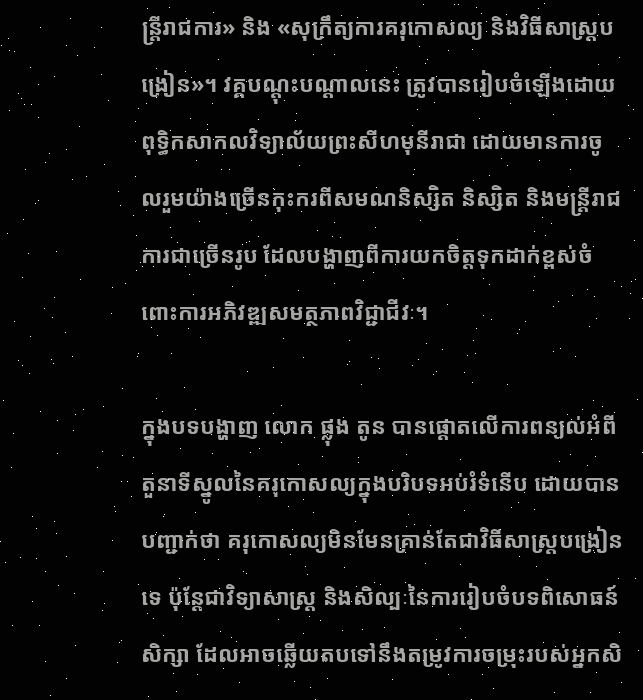ន្រ្តីរាជការ» និង «សុក្រឹត្យការគរុកោសល្យ និងវិធីសាស្រ្តបង្រៀន»។ វគ្គបណ្តុះបណ្តាលនេះ ត្រូវបានរៀបចំឡើងដោយពុទ្ធិកសាកលវិទ្យាល័យព្រះសីហមុនីរាជា ដោយមានការចូលរួមយ៉ាងច្រើនកុះករពីសមណនិស្សិត និស្សិត និងមន្រ្តីរាជការជាច្រើនរូប ដែលបង្ហាញពីការយកចិត្តទុកដាក់ខ្ពស់ចំពោះការអភិវឌ្ឍសមត្ថភាពវិជ្ជាជីវៈ។

ក្នុងបទបង្ហាញ លោក ផ្លុង តូន បានផ្តោតលើការពន្យល់អំពី តួនាទីស្នូលនៃគរុកោសល្យក្នុងបរិបទអប់រំទំនើប ដោយបានបញ្ជាក់ថា គរុកោសល្យមិនមែនគ្រាន់តែជាវិធីសាស្រ្តបង្រៀនទេ ប៉ុន្តែជាវិទ្យាសាស្រ្ត និងសិល្បៈនៃការរៀបចំបទពិសោធន៍សិក្សា ដែលអាចឆ្លើយតបទៅនឹងតម្រូវការចម្រុះរបស់អ្នកសិ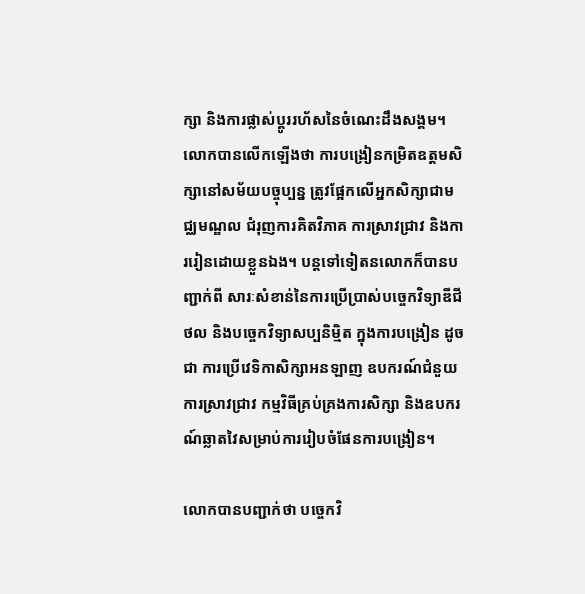ក្សា និងការផ្លាស់ប្តូររហ័សនៃចំណេះដឹងសង្គម។ លោកបានលើកឡើងថា ការបង្រៀនកម្រិតឧត្តមសិក្សានៅសម័យបច្ចុប្បន្ន ត្រូវផ្អែកលើអ្នកសិក្សាជាមជ្ឈមណ្ឌល ជំរុញការគិតវិភាគ ការស្រាវជ្រាវ និងការរៀនដោយខ្លួនឯង។ បន្តទៅទៀតនលោកក៏បានបញ្ជាក់ពី សារៈសំខាន់នៃការប្រើប្រាស់បច្ចេកវិទ្យាឌីជីថល និងបច្ចេកវិទ្យាសប្បនិម្មិត ក្នុងការបង្រៀន ដូចជា ការប្រើវេទិកាសិក្សាអនឡាញ ឧបករណ៍ជំនួយការស្រាវជ្រាវ កម្មវិធីគ្រប់គ្រងការសិក្សា និងឧបករណ៍ឆ្លាតវៃសម្រាប់ការរៀបចំផែនការបង្រៀន។

លោកបានបញ្ជាក់ថា បច្ចេកវិ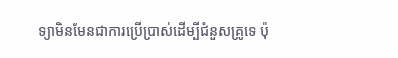ទ្យាមិនមែនជាការប្រើប្រាស់ដើម្បីជំនួសគ្រូទេ ប៉ុ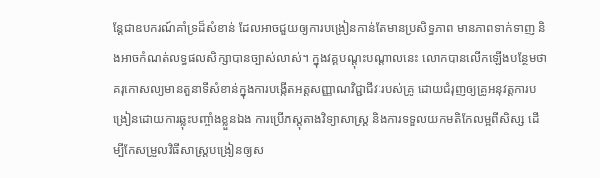ន្តែជាឧបករណ៍គាំទ្រដ៏សំខាន់ ដែលអាចជួយឲ្យការបង្រៀនកាន់តែមានប្រសិទ្ធភាព មានភាពទាក់ទាញ និងអាចកំណត់លទ្ធផលសិក្សាបានច្បាស់លាស់។ ក្នុងវគ្គបណ្តុះបណ្តាលនេះ លោកបានលើកឡើងបន្ថែមថា គរុកោសល្យមានតួនាទីសំខាន់ក្នុងការបង្កើតអត្តសញ្ញាណវិជ្ជាជីវៈរបស់គ្រូ ដោយជំរុញឲ្យគ្រូអនុវត្តការបង្រៀនដោយការឆ្លុះបញ្ចាំងខ្លួនឯង ការប្រើភស្តុតាងវិទ្យាសាស្រ្ត និងការទទួលយកមតិកែលម្អពីសិស្ស ដើម្បីកែសម្រួលវិធីសាស្រ្តបង្រៀនឲ្យស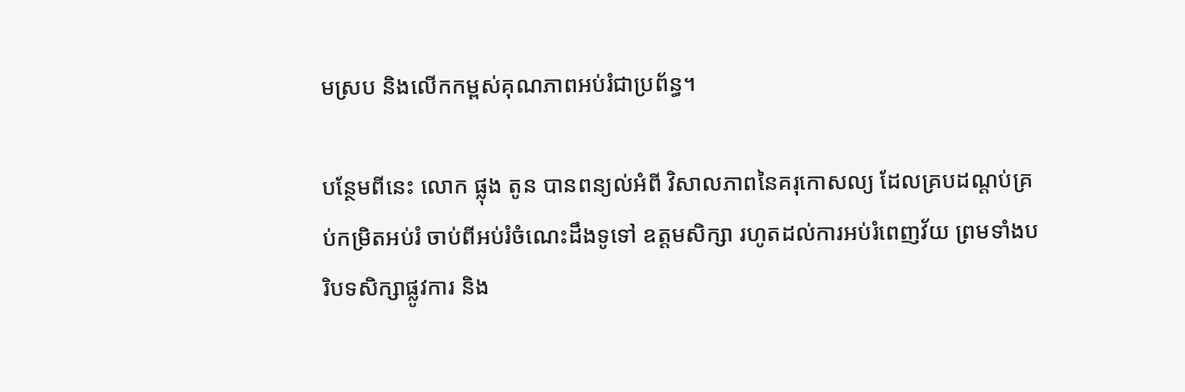មស្រប និងលើកកម្ពស់គុណភាពអប់រំជាប្រព័ន្ធ។

បន្ថែមពីនេះ លោក ផ្លុង តូន បានពន្យល់អំពី វិសាលភាពនៃគរុកោសល្យ ដែលគ្របដណ្តប់គ្រប់កម្រិតអប់រំ ចាប់ពីអប់រំចំណេះដឹងទូទៅ ឧត្តមសិក្សា រហូតដល់ការអប់រំពេញវ័យ ព្រមទាំងបរិបទសិក្សាផ្លូវការ និង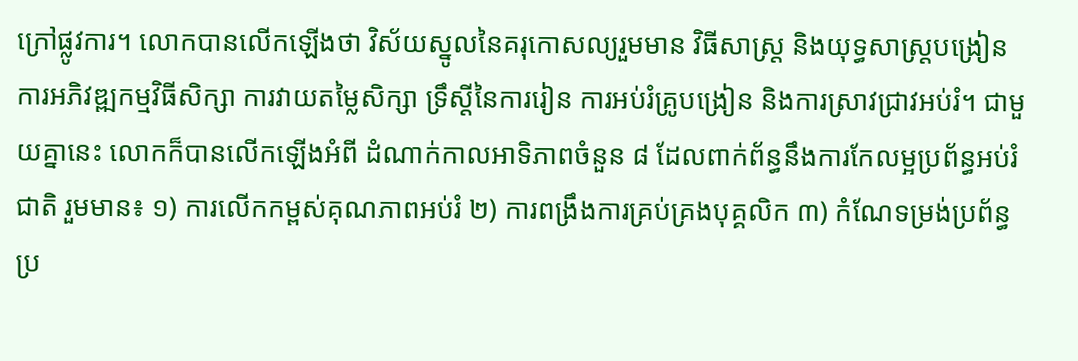ក្រៅផ្លូវការ។ លោកបានលើកឡើងថា វិស័យស្នូលនៃគរុកោសល្យរួមមាន វិធីសាស្រ្ត និងយុទ្ធសាស្រ្តបង្រៀន ការអភិវឌ្ឍកម្មវិធីសិក្សា ការវាយតម្លៃសិក្សា ទ្រឹស្តីនៃការរៀន ការអប់រំគ្រូបង្រៀន និងការស្រាវជ្រាវអប់រំ។ ជាមួយគ្នានេះ លោកក៏បានលើកឡើងអំពី ដំណាក់កាលអាទិភាពចំនួន ៨ ដែលពាក់ព័ន្ធនឹងការកែលម្អប្រព័ន្ធអប់រំជាតិ រួមមាន៖ ១) ការលើកកម្ពស់គុណភាពអប់រំ ២) ការពង្រឹងការគ្រប់គ្រងបុគ្គលិក ៣) កំណែទម្រង់ប្រព័ន្ធប្រ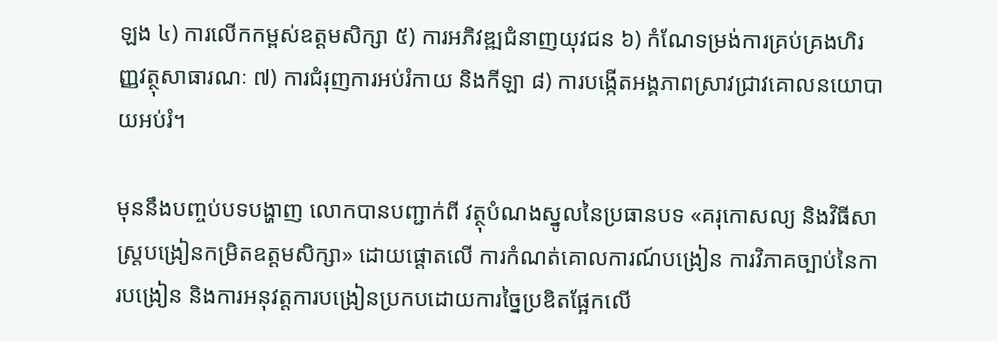ឡង ៤) ការលើកកម្ពស់ឧត្តមសិក្សា ៥) ការអភិវឌ្ឍជំនាញយុវជន ៦) កំណែទម្រង់ការគ្រប់គ្រងហិរញ្ញវត្ថុសាធារណៈ ៧) ការជំរុញការអប់រំកាយ និងកីឡា ៨) ការបង្កើតអង្គភាពស្រាវជ្រាវគោលនយោបាយអប់រំ។

មុននឹងបញ្ចប់បទបង្ហាញ លោកបានបញ្ជាក់ពី វត្ថុបំណងស្នូលនៃប្រធានបទ «គរុកោសល្យ និងវិធីសាស្រ្តបង្រៀនកម្រិតឧត្តមសិក្សា» ដោយផ្តោតលើ ការកំណត់គោលការណ៍បង្រៀន ការវិភាគច្បាប់នៃការបង្រៀន និងការអនុវត្តការបង្រៀនប្រកបដោយការច្នៃប្រឌិតផ្អែកលើ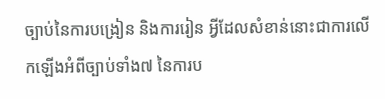ច្បាប់នៃការបង្រៀន និងការរៀន អ្វីដែលសំខាន់នោះជាការលើកឡើងអំពីច្បាប់ទាំង៧ នៃការប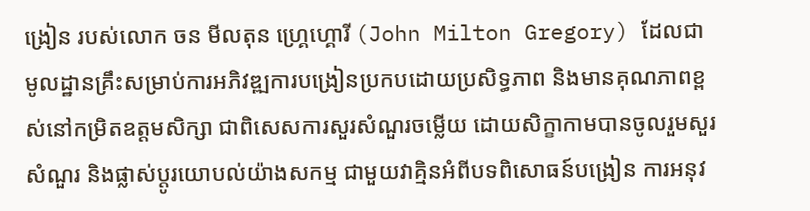ង្រៀន របស់លោក ចន មីលតុន ហ្គ្រេហ្គោរី (John Milton Gregory) ដែលជាមូលដ្ឋានគ្រឹះសម្រាប់ការអភិវឌ្ឍការបង្រៀនប្រកបដោយប្រសិទ្ធភាព និងមានគុណភាពខ្ពស់នៅកម្រិតឧត្តមសិក្សា ជាពិសេសការសួរសំណួរចម្លើយ ដោយសិក្ខាកាមបានចូលរួមសួរសំណួរ និងផ្លាស់ប្តូរយោបល់យ៉ាងសកម្ម ជាមួយវាគ្មិនអំពីបទពិសោធន៍បង្រៀន ការអនុវ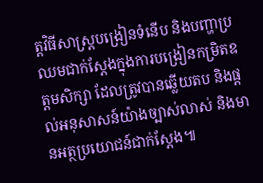ត្តវិធីសាស្រ្តបង្រៀនទំនើប និងបញ្ហាប្រឈមជាក់ស្តែងក្នុងការបង្រៀនកម្រិតឧត្តមសិក្សា ដែលត្រូវបានឆ្លើយតប និងផ្តល់អនុសាសន៍យ៉ាងច្បាស់លាស់ និងមានអត្ថប្រយោជន៍ជាក់ស្តែង៕